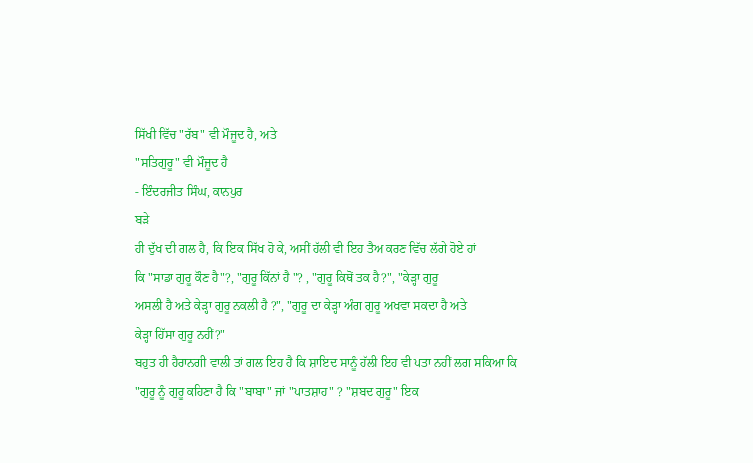ਸਿੱਖੀ ਵਿੱਚ "ਰੱਬ" ਵੀ ਮੌਜੂਦ ਹੈ, ਅਤੇ
"ਸਤਿਗੁਰੂ" ਵੀ ਮੌਜੂਦ ਹੈ
- ਇੰਦਰਜੀਤ ਸਿੰਘ, ਕਾਨਪੁਰ
ਬੜੇ
ਹੀ ਦੁੱਖ ਦੀ ਗਲ ਹੈ, ਕਿ ਇਕ ਸਿੱਖ ਹੋ ਕੇ, ਅਸੀਂ ਹੱਲੀ ਵੀ ਇਹ ਤੈਅ ਕਰਣ ਵਿੱਚ ਲੱਗੇ ਹੋਏ ਹਾਂ
ਕਿ "ਸਾਡਾ ਗੁਰੂ ਕੌਣ ਹੈ"?, "ਗੁਰੂ ਕਿੱਨਾਂ ਹੈ "? , "ਗੁਰੂ ਕਿਥੋਂ ਤਕ ਹੈ?", "ਕੇੜ੍ਹਾ ਗੁਰੂ
ਅਸਲੀ ਹੈ ਅਤੇ ਕੇੜ੍ਹਾ ਗੁਰੂ ਨਕਲੀ ਹੈ ?", "ਗੁਰੂ ਦਾ ਕੇੜ੍ਹਾ ਅੰਗ ਗੁਰੂ ਅਖਵਾ ਸਕਦਾ ਹੈ ਅਤੇ
ਕੇੜ੍ਹਾ ਹਿੱਸਾ ਗੁਰੂ ਨਹੀਂ?"
ਬਹੁਤ ਹੀ ਹੈਰਾਨਗੀ ਵਾਲੀ ਤਾਂ ਗਲ ਇਹ ਹੈ ਕਿ ਸ਼ਾਇਦ ਸਾਨੂੰ ਹੱਲੀ ਇਹ ਵੀ ਪਤਾ ਨਹੀਂ ਲਗ ਸਕਿਆ ਕਿ
"ਗੁਰੂ ਨੂੰ ਗੁਰੂ ਕਹਿਣਾ ਹੈ ਕਿ "ਬਾਬਾ" ਜਾਂ "ਪਾਤਸ਼ਾਹ" ? "ਸ਼ਬਦ ਗੁਰੂ" ਇਕ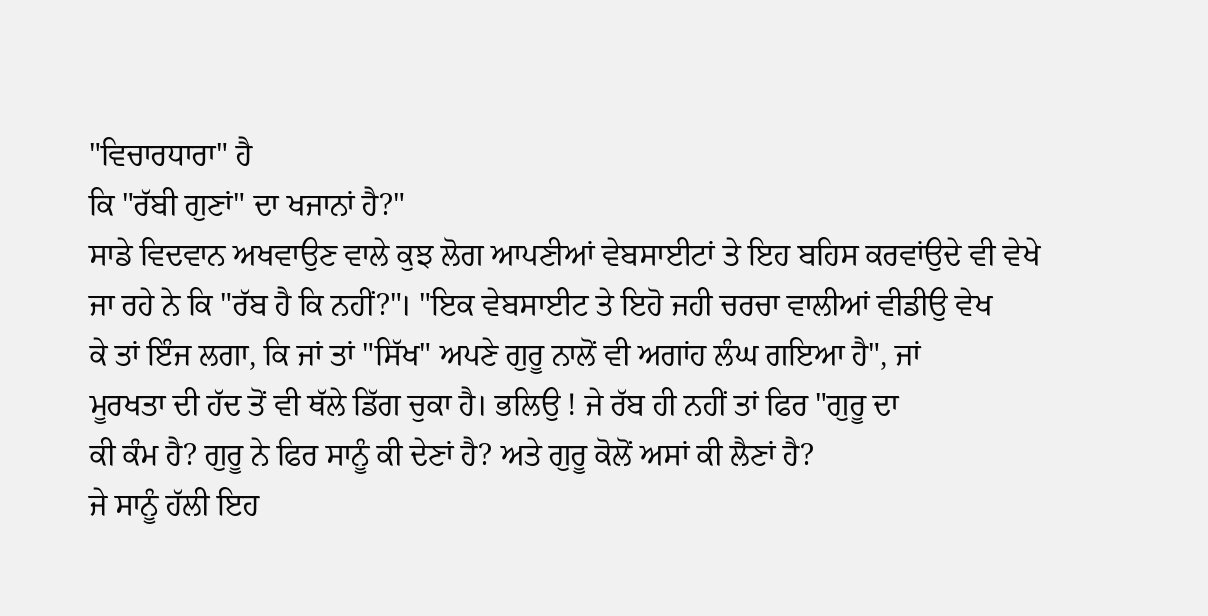"ਵਿਚਾਰਧਾਰਾ" ਹੈ
ਕਿ "ਰੱਬੀ ਗੁਣਾਂ" ਦਾ ਖਜਾਨਾਂ ਹੈ?"
ਸਾਡੇ ਵਿਦਵਾਨ ਅਖਵਾਉਣ ਵਾਲੇ ਕੁਝ ਲੋਗ ਆਪਣੀਆਂ ਵੇਬਸਾਈਟਾਂ ਤੇ ਇਹ ਬਹਿਸ ਕਰਵਾਂਉਦੇ ਵੀ ਵੇਖੇ
ਜਾ ਰਹੇ ਨੇ ਕਿ "ਰੱਬ ਹੈ ਕਿ ਨਹੀਂ?"। "ਇਕ ਵੇਬਸਾਈਟ ਤੇ ਇਹੋ ਜਹੀ ਚਰਚਾ ਵਾਲੀਆਂ ਵੀਡੀਉ ਵੇਖ
ਕੇ ਤਾਂ ਇੰਜ ਲਗਾ, ਕਿ ਜਾਂ ਤਾਂ "ਸਿੱਖ" ਅਪਣੇ ਗੁਰੂ ਨਾਲੋਂ ਵੀ ਅਗਾਂਹ ਲੰਘ ਗਇਆ ਹੈ", ਜਾਂ
ਮੂਰਖਤਾ ਦੀ ਹੱਦ ਤੋਂ ਵੀ ਥੱਲੇ ਡਿੱਗ ਚੁਕਾ ਹੈ। ਭਲਿਉ ! ਜੇ ਰੱਬ ਹੀ ਨਹੀਂ ਤਾਂ ਫਿਰ "ਗੁਰੂ ਦਾ
ਕੀ ਕੰਮ ਹੈ? ਗੁਰੂ ਨੇ ਫਿਰ ਸਾਨੂੰ ਕੀ ਦੇਣਾਂ ਹੈ? ਅਤੇ ਗੁਰੂ ਕੋਲੋਂ ਅਸਾਂ ਕੀ ਲੈਣਾਂ ਹੈ?
ਜੇ ਸਾਨੂੰ ਹੱਲੀ ਇਹ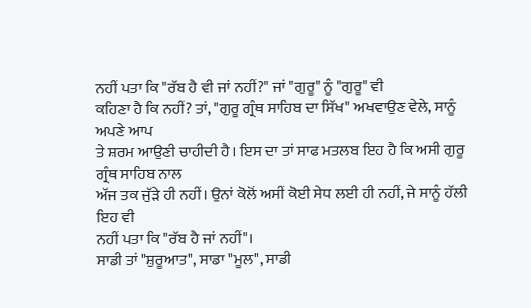ਨਹੀਂ ਪਤਾ ਕਿ "ਰੱਬ ਹੈ ਵੀ ਜਾਂ ਨਹੀਂ?" ਜਾਂ "ਗੁਰੂ" ਨੂੰ "ਗੁਰੂ" ਵੀ
ਕਹਿਣਾ ਹੈ ਕਿ ਨਹੀਂ? ਤਾਂ, "ਗੁਰੂ ਗ੍ਰੰਥ ਸਾਹਿਬ ਦਾ ਸਿੱਖ" ਅਖਵਾਉਣ ਵੇਲੇ, ਸਾਨੂੰ ਅਪਣੇ ਆਪ
ਤੇ ਸ਼ਰਮ ਆਉਣੀ ਚਾਹੀਦੀ ਹੈ। ਇਸ ਦਾ ਤਾਂ ਸਾਫ ਮਤਲਬ ਇਹ ਹੈ ਕਿ ਅਸੀ ਗੁਰੂ ਗ੍ਰੰਥ ਸਾਹਿਬ ਨਾਲ
ਅੱਜ ਤਕ ਜੁੱੜੇ ਹੀ ਨਹੀਂ। ਉਨਾਂ ਕੋਲੋਂ ਅਸੀਂ ਕੋਈ ਸੇਧ ਲਈ ਹੀ ਨਹੀਂ, ਜੇ ਸਾਨੂੰ ਹੱਲੀ ਇਹ ਵੀ
ਨਹੀਂ ਪਤਾ ਕਿ "ਰੱਬ ਹੈ ਜਾਂ ਨਹੀਂ"।
ਸਾਡੀ ਤਾਂ "ਸ਼ੁਰੂਆਤ", ਸਾਡਾ "ਮੂਲ", ਸਾਡੀ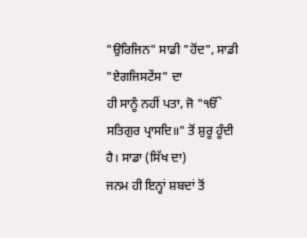"ਉਰਿਜਿਨ" ਸਾਡੀ "ਹੋਂਦ", ਸਾਡੀ "ਏਗਜਿਸਟੇਂਸ" ਦਾ
ਹੀ ਸਾਨੂੰ ਨਹੀਂ ਪਤਾ, ਜੋ "ੴ ਸਤਿਗੁਰ ਪ੍ਰਾਸਦਿ॥" ਤੋਂ ਸ਼ੁਰੂ ਹੂੰਦੀ ਹੈ। ਸਾਡਾ (ਸਿੱਖ ਦਾ)
ਜਨਮ ਹੀ ਇਨ੍ਹਾਂ ਸ਼ਬਦਾਂ ਤੋਂ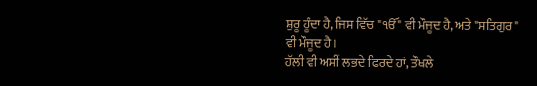ਸ਼ੁਰੂ ਹੂੰਦਾ ਹੈ, ਜਿਸ ਵਿੱਚ "ੴ" ਵੀ ਮੌਜੂਦ ਹੈ, ਅਤੇ "ਸਤਿਗੁਰ"
ਵੀ ਮੌਜੂਦ ਹੈ।
ਹੱਲੀ ਵੀ ਅਸੀਂ ਲਭਦੇ ਫਿਰਦੇ ਹਾਂ, ਤੌਖਲੇ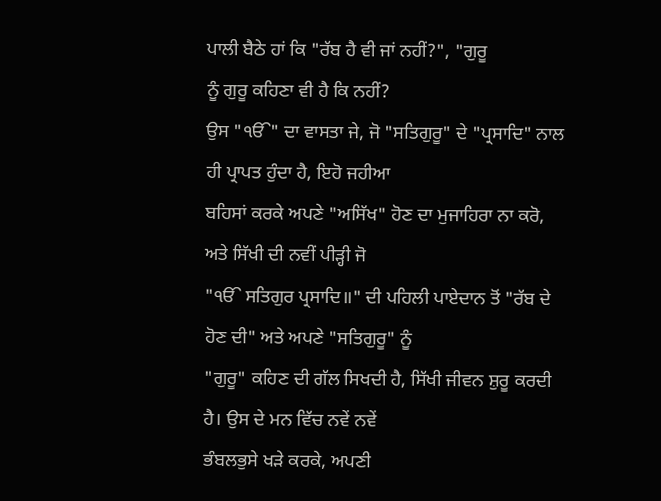ਪਾਲੀ ਬੈਠੇ ਹਾਂ ਕਿ "ਰੱਬ ਹੈ ਵੀ ਜਾਂ ਨਹੀਂ?", "ਗੁਰੂ
ਨੂੰ ਗੁਰੂ ਕਹਿਣਾ ਵੀ ਹੈ ਕਿ ਨਹੀਂ?
ਉਸ "ੴ" ਦਾ ਵਾਸਤਾ ਜੇ, ਜੋ "ਸਤਿਗੁਰੂ" ਦੇ "ਪ੍ਰਸਾਦਿ" ਨਾਲ ਹੀ ਪ੍ਰਾਪਤ ਹੁੰਦਾ ਹੈ, ਇਹੋ ਜਹੀਆ
ਬਹਿਸਾਂ ਕਰਕੇ ਅਪਣੇ "ਅਸਿੱਖ" ਹੋਣ ਦਾ ਮੁਜਾਹਿਰਾ ਨਾ ਕਰੋ, ਅਤੇ ਸਿੱਖੀ ਦੀ ਨਵੀਂ ਪੀੜ੍ਹੀ ਜੋ
"ੴ ਸਤਿਗੁਰ ਪ੍ਰਸਾਦਿ॥" ਦੀ ਪਹਿਲੀ ਪਾਏਦਾਨ ਤੋਂ "ਰੱਬ ਦੇ ਹੋਣ ਦੀ" ਅਤੇ ਅਪਣੇ "ਸਤਿਗੁਰੂ" ਨੂੰ
"ਗੁਰੂ" ਕਹਿਣ ਦੀ ਗੱਲ ਸਿਖਦੀ ਹੈ, ਸਿੱਖੀ ਜੀਵਨ ਸ਼ੁਰੂ ਕਰਦੀ ਹੈ। ਉਸ ਦੇ ਮਨ ਵਿੱਚ ਨਵੇਂ ਨਵੇਂ
ਭੰਬਲਭੁਸੇ ਖੜੇ ਕਰਕੇ, ਅਪਣੀ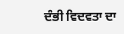ਦੰਭੀ ਵਿਦਵਤਾ ਦਾ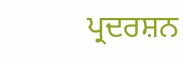ਪ੍ਰਦਰਸ਼ਨ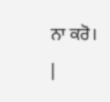ਨਾ ਕਰੋ।
|